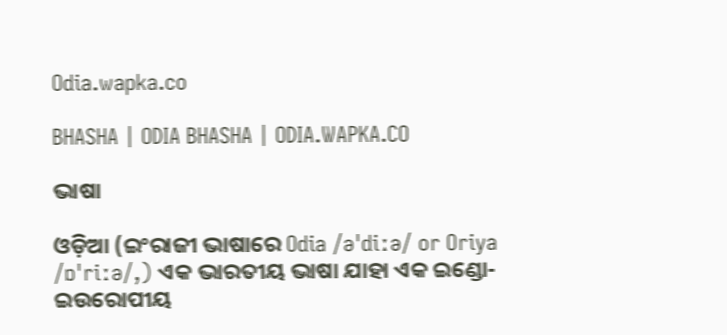Odia.wapka.co

BHASHA | ODIA BHASHA | ODIA.WAPKA.CO

ଭାଷା

ଓଡ଼ିଆ (ଇଂରାଜୀ ଭାଷାରେ Odia /əˈdiːə/ or Oriya /ɒˈriːə/,) ଏକ ଭାରତୀୟ ଭାଷା ଯାହା ଏକ ଇଣ୍ଡୋ-ଇଉରୋପୀୟ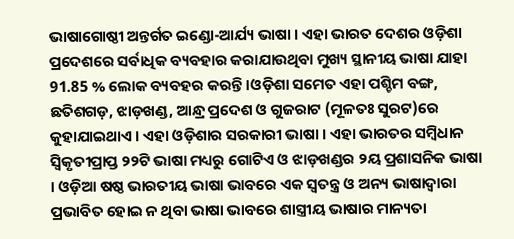ଭାଷାଗୋଷ୍ଠୀ ଅନ୍ତର୍ଗତ ଇଣ୍ଡୋ-ଆର୍ଯ୍ୟ ଭାଷା । ଏହା ଭାରତ ଦେଶର ଓଡ଼ିଶା ପ୍ରଦେଶରେ ସର୍ବାଧିକ ବ୍ୟବ‌ହାର କରାଯାଉଥିବା ମୁଖ୍ୟ ସ୍ଥାନୀୟ ଭାଷା ଯାହା 91.85 % ଲୋକ ବ୍ୟବ‌ହର କରନ୍ତି ।ଓଡ଼ିଶା ସମେତ ଏହା ପଶ୍ଚିମ ବଙ୍ଗ, ଛତିଶଗଡ଼, ଝାଡ଼ଖଣ୍ଡ, ଆନ୍ଧ୍ର ପ୍ରଦେଶ ଓ ଗୁଜରାଟ (ମୂଳତଃ ସୁରଟ)ରେ କୁହାଯାଇଥାଏ । ଏହା ଓଡ଼ିଶାର ସରକାରୀ ଭାଷା । ଏହା ଭାରତର ସମ୍ବିଧାନ ସ୍ୱିକୃତୀପ୍ରାପ୍ତ ୨୨ଟି ଭାଷା ମଧ୍ୟରୁ ଗୋଟିଏ ଓ ଝାଡ଼ଖଣ୍ଡର ୨ୟ ପ୍ରଶାସନିକ ଭାଷା । ଓଡ଼ିଆ ଷଷ୍ଠ ଭାରତୀୟ ଭାଷା ଭାବରେ ଏକ ସ୍ୱତନ୍ତ୍ର ଓ ଅନ୍ୟ ଭାଷାଦ୍ୱାରା ପ୍ରଭାବିତ ହୋଇ ନ‌ ଥିବା ଭାଷା ଭାବରେ ଶାସ୍ତ୍ରୀୟ ଭାଷାର ମାନ୍ୟତା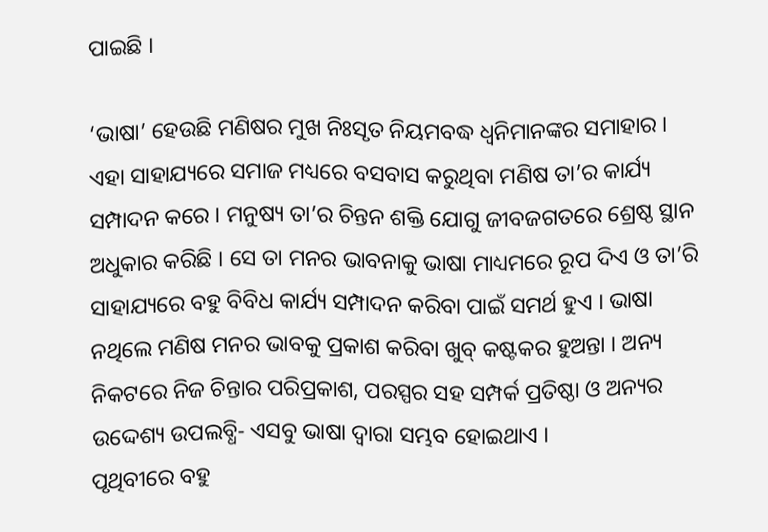ପାଇଛି ।

‘ଭାଷା’ ହେଉଛି ମଣିଷର ମୁଖ ନିଃସୃତ ନିୟମବଦ୍ଧ ଧ୍ୱନିମାନଙ୍କର ସମାହାର । ଏହା ସାହାଯ୍ୟରେ ସମାଜ ମଧ୍ୟରେ ବସବାସ କରୁଥିବା ମଣିଷ ତା’ର କାର୍ଯ୍ୟ ସମ୍ପାଦନ କରେ । ମନୁଷ୍ୟ ତା’ର ଚିନ୍ତନ ଶକ୍ତି ଯୋଗୁ ଜୀବଜଗତରେ ଶ୍ରେଷ୍ଠ ସ୍ଥାନ ଅଧୁକାର କରିଛି । ସେ ତା ମନର ଭାବନାକୁ ଭାଷା ମାଧ୍ୟମରେ ରୂପ ଦିଏ ଓ ତା’ରି ସାହାଯ୍ୟରେ ବହୁ ବିବିଧ କାର୍ଯ୍ୟ ସମ୍ପାଦନ କରିବା ପାଇଁ ସମର୍ଥ ହୁଏ । ଭାଷା ନଥିଲେ ମଣିଷ ମନର ଭାବକୁ ପ୍ରକାଶ କରିବା ଖୁବ୍ କଷ୍ଟକର ହୁଅନ୍ତା । ଅନ୍ୟ ନିକଟରେ ନିଜ ଚିନ୍ତାର ପରିପ୍ରକାଶ, ପରସ୍ପର ସହ ସମ୍ପର୍କ ପ୍ରତିଷ୍ଠା ଓ ଅନ୍ୟର ଉଦ୍ଦେଶ୍ୟ ଉପଲବ୍ଧି- ଏସବୁ ଭାଷା ଦ୍ୱାରା ସମ୍ଭବ ହୋଇଥାଏ ।
ପୃଥିବୀରେ ବହୁ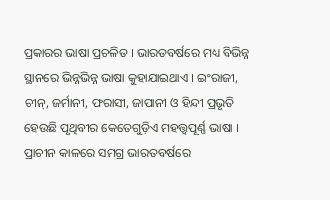ପ୍ରକାରର ଭାଷା ପ୍ରଚଳିତ । ଭାରତବର୍ଷରେ ମଧ୍ୟ ବିଭିନ୍ନ ସ୍ଥାନରେ ଭିନ୍ନଭିନ୍ନ ଭାଷା କୁହାଯାଇଥାଏ । ଇଂରାଜୀ, ଚୀନ୍, ଜର୍ମାନୀ, ଫରାସୀ, ଜାପାନୀ ଓ ହିନ୍ଦୀ ପ୍ରଭୃତି ହେଉଛି ପୃଥିବୀର କେତେଗୁଡ଼ିଏ ମହତ୍ତ୍ବପୂର୍ଣ୍ଣ ଭାଷା । ପ୍ରାଚୀନ କାଳରେ ସମଗ୍ର ଭାରତବର୍ଷରେ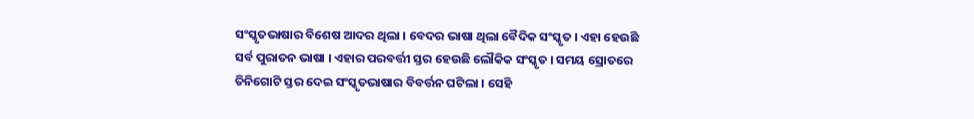ସଂସ୍କୃତଭାଷାର ବିଶେଷ ଆଦର ଥିଲା । ବେଦର ଭାଷା ଥିଲା ବୈଦିକ ସଂସ୍କୃତ । ଏହା ହେଉଛି ସର୍ବ ପୁରାତନ ଭାଷା । ଏହାର ପରବର୍ତ୍ତୀ ସ୍ତର ହେଉଛି ଲୌକିକ ସଂସ୍କୃତ । ସମୟ ସ୍ରୋତରେ ତିନିଗୋଟି ସ୍ତର ଦେଇ ସଂସ୍କୃତଭାଷାର ବିବର୍ତ୍ତନ ଘଟିଲା । ସେହି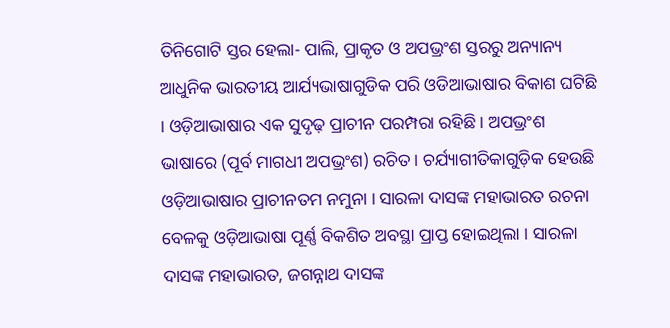ତିନିଗୋଟି ସ୍ତର ହେଲା- ପାଲି, ପ୍ରାକୃତ ଓ ଅପଭ୍ରଂଶ ସ୍ତରରୁ ଅନ୍ୟାନ୍ୟ ଆଧୁନିକ ଭାରତୀୟ ଆର୍ଯ୍ୟଭାଷାଗୁଡିକ ପରି ଓଡିଆଭାଷାର ବିକାଶ ଘଟିଛି । ଓଡ଼ିଆଭାଷାର ଏକ ସୁଦୃଢ଼ ପ୍ରାଚୀନ ପରମ୍ପରା ରହିଛି । ଅପଭ୍ରଂଶ ଭାଷାରେ (ପୂର୍ବ ମାଗଧୀ ଅପଭ୍ରଂଶ) ରଚିତ । ଚର୍ଯ୍ୟାଗୀତିକାଗୁଡ଼ିକ ହେଉଛି ଓଡ଼ିଆଭାଷାର ପ୍ରାଚୀନତମ ନମୁନା । ସାରଳା ଦାସଙ୍କ ମହାଭାରତ ରଚନା ବେଳକୁ ଓଡ଼ିଆଭାଷା ପୂର୍ଣ୍ଣ ବିକଶିତ ଅବସ୍ଥା ପ୍ରାପ୍ତ ହୋଇଥିଲା । ସାରଳା ଦାସଙ୍କ ମହାଭାରତ, ଜଗନ୍ନାଥ ଦାସଙ୍କ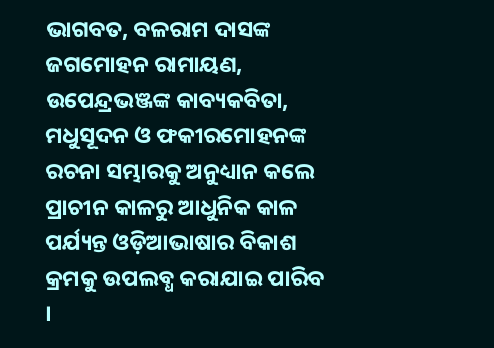ଭାଗବତ, ବଳରାମ ଦାସଙ୍କ ଜଗମୋହନ ରାମାୟଣ, ଉପେନ୍ଦ୍ରଭଞ୍ଜଙ୍କ କାବ୍ୟକବିତା, ମଧୁସୂଦନ ଓ ଫକୀରମୋହନଙ୍କ ରଚନା ସମ୍ଭାରକୁ ଅନୁଧ୍ୟାନ କଲେ ପ୍ରାଚୀନ କାଳରୁ ଆଧୁନିକ କାଳ ପର୍ଯ୍ୟନ୍ତ ଓଡ଼ିଆଭାଷାର ବିକାଶ କ୍ରମକୁ ଉପଲବ୍ଧ କରାଯାଇ ପାରିବ ।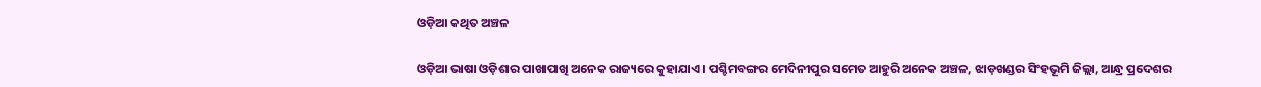ଓଡ଼ିଆ କଥିତ ଅଞ୍ଚଳ

ଓଡ଼ିଆ ଭାଷା ଓଡ଼ିଶାର ପାଖାପାଖି ଅନେକ ରାଜ୍ୟରେ କୁହାଯାଏ । ପଶ୍ଚିମବଙ୍ଗର ମେଦିନୀପୁର ସମେତ ଆହୁରି ଅନେକ ଅଞ୍ଚଳ, ଝାଡ଼ଖଣ୍ଡର ସିଂହଭୂମି ଜିଲ୍ଲା, ଆନ୍ଧ୍ର ପ୍ରଦେଶର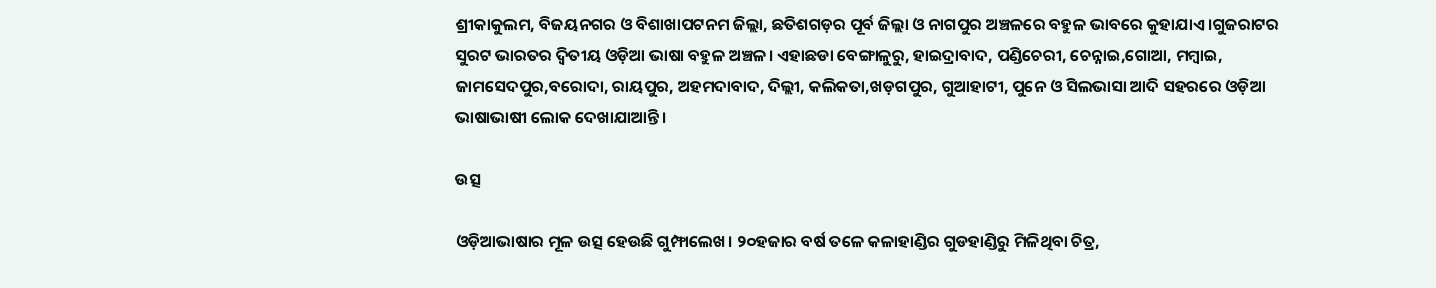ଶ୍ରୀକାକୁଲମ, ବିଜୟନଗର ଓ ବିଶାଖାପଟନମ ଜିଲ୍ଲା, ଛତିଶଗଡ଼ର ପୂର୍ବ ଜିଲ୍ଲା ଓ ନାଗପୁର ଅଞ୍ଚଳରେ ବହୁଳ ଭାବରେ କୁହାଯାଏ ।ଗୁଜରାଟର ସୁରଟ ଭାରତର ଦ୍ୱିତୀୟ ଓଡ଼ିଆ ଭାଷା ବହୁଳ ଅଞ୍ଚଳ। ଏହାଛଡା ବେଙ୍ଗାଳୁରୁ, ହାଇଦ୍ରାବାଦ, ପଣ୍ଡିଚେରୀ, ଚେନ୍ନାଇ,ଗୋଆ, ମମ୍ବାଇ, ଜାମସେଦପୁର,ବରୋଦା, ରାୟପୁର, ଅହମଦାବାଦ, ଦିଲ୍ଲୀ, କଲିକତା,ଖଡ଼ଗପୁର, ଗୁଆହାଟୀ, ପୁନେ ଓ ସିଲଭାସା ଆଦି ସହରରେ ଓଡ଼ିଆ ଭାଷାଭାଷୀ ଲୋକ ଦେଖାଯାଆନ୍ତି।

ଉତ୍ସ

ଓଡ଼ିଆଭାଷାର ମୂଳ ଉତ୍ସ ହେଉଛି ଗୁମ୍ଫାଲେଖ। ୨୦ହଜାର ବର୍ଷ ତଳେ କଳାହାଣ୍ଡିର ଗୁଡହାଣ୍ଡିରୁ ମିଳିଥିବା ଚିତ୍ର,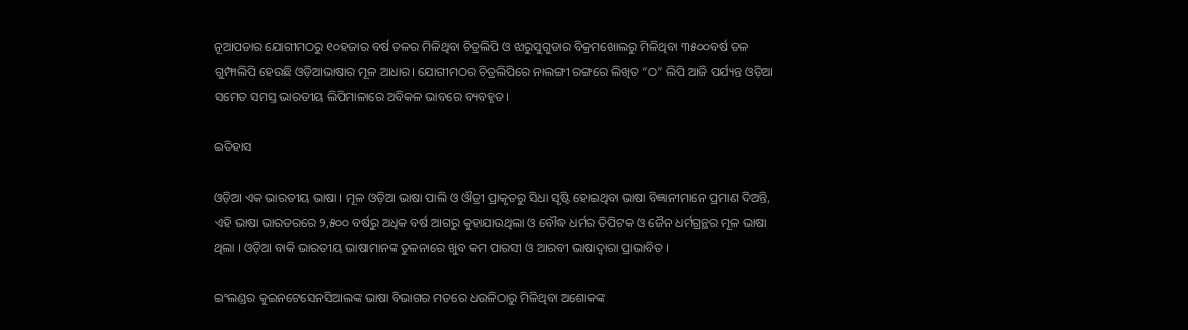ନୂଆପଡାର ଯୋଗୀମଠରୁ ୧୦ହଜାର ବର୍ଷ ତଳର ମିଳିଥିବା ଚିତ୍ରଲିପି ଓ ଝାରୁସୁଗୁଡାର ବିକ୍ରମଖୋଲରୁ ମିଳିଥିବା ୩୫୦୦ବର୍ଷ ତଳ ଗୁମ୍ଫାଲିପି ହେଉଛି ଓଡ଼ିଆଭାଷାର ମୂଳ ଆଧାର। ଯୋଗୀମଠର ଚିତ୍ରଲିପିରେ ନାଲଙ୍ଗୀ ରଙ୍ଗରେ ଲିଖିତ “ଠ” ଲିପି ଆଜି ପର୍ଯ୍ୟନ୍ତ ଓଡ଼ିଆ ସମେତ ସମସ୍ତ ଭାରତୀୟ ଲିପିମାଳାରେ ଅବିକଳ ଭାବରେ ବ୍ୟବହୃତ।

ଇତିହାସ

ଓଡ଼ିଆ ଏକ ଭାରତୀୟ ଭାଷା । ମୂଳ ଓଡ଼ିଆ ଭାଷା ପାଲି ଓ ଔଡ୍ରୀ ପ୍ରାକୃତରୁ ସିଧା ସୃଷ୍ଟି ହୋଇଥିବା ଭାଷା ବିଜ୍ଞାନୀମାନେ ପ୍ରମାଣ ଦିଅନ୍ତି, ଏହି ଭାଷା ଭାରତରରେ ୨,୫୦୦ ବର୍ଷରୁ ଅଧିକ ବର୍ଷ ଆଗରୁ କୁହାଯାଉଥିଲା ଓ ବୌଦ୍ଧ ଧର୍ମର ତିପିଟକ ଓ ଜୈନ ଧର୍ମଗ୍ରନ୍ଥର ମୂଳ ଭାଷା ଥିଲା । ଓଡ଼ିଆ ବାକି ଭାରତୀୟ ଭାଷାମାନଙ୍କ ତୁଳନାରେ ଖୁବ କମ ପାରସୀ ଓ ଆରବୀ ଭାଷାଦ୍ୱାରା ପ୍ରାଭାବିତ ।

ଇଂଲଣ୍ଡର କୁଇନଟେସେନସିଆଲଙ୍କ ଭାଷା ବିଭାଗର ମତରେ ଧଉଳିଠାରୁ ମିଳିଥିବା ଅଶୋକଙ୍କ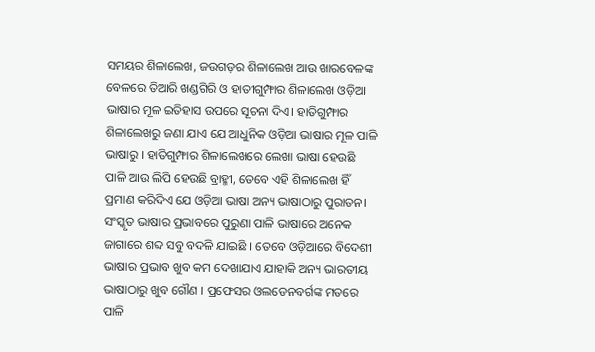ସମୟର ଶିଳାଲେଖ, ଜଉଗଡ଼ର ଶିଳାଲେଖ ଆଉ ଖାରବେଳଙ୍କ ବେଳରେ ତିଆରି ଖଣ୍ଡଗିରି ଓ ହାତୀଗୁମ୍ଫାର ଶିଳାଲେଖ ଓଡ଼ିଆ ଭାଷାର ମୂଳ ଇତିହାସ ଉପରେ ସୂଚନା ଦିଏ। ହାତିଗୁମ୍ଫାର ଶିଳାଲେଖରୁ ଜଣା ଯାଏ ଯେ ଆଧୁନିକ ଓଡ଼ିଆ ଭାଷାର ମୂଳ ପାଳି ଭାଷାରୁ । ହାତିଗୁମ୍ଫାର ଶିଳାଲେଖରେ ଲେଖା ଭାଷା ହେଉଛି ପାଳି ଆଉ ଲିପି ହେଉଛି ବ୍ରାହ୍ମୀ, ତେବେ ଏହି ଶିଳାଲେଖ ହିଁ ପ୍ରମାଣ କରିଦିଏ ଯେ ଓଡ଼ିଆ ଭାଷା ଅନ୍ୟ ଭାଷାଠାରୁ ପୁରାତନ। ସଂସ୍କୃତ ଭାଷାର ପ୍ରଭାବରେ ପୁରୁଣା ପାଳି ଭାଷାରେ ଅନେକ ଜାଗାରେ ଶବ୍ଦ ସବୁ ବଦଳି ଯାଇଛି । ତେବେ ଓଡ଼ିଆରେ ବିଦେଶୀ ଭାଷାର ପ୍ରଭାବ ଖୁବ କମ ଦେଖାଯାଏ ଯାହାକି ଅନ୍ୟ ଭାରତୀୟ ଭାଷାଠାରୁ ଖୁବ ଗୌଣ । ପ୍ରଫେସର ଓଲଡେନବର୍ଗଙ୍କ ମତରେ ପାଳି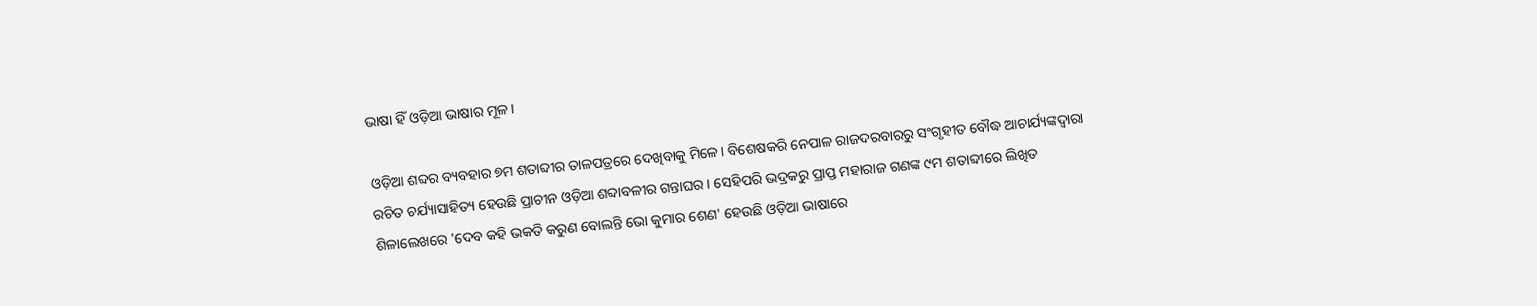ଭାଷା ହିଁ ଓଡ଼ିଆ ଭାଷାର ମୂଳ ।

ଓଡ଼ିଆ ଶବ୍ଦର ବ୍ୟବହାର ୭ମ ଶତାବ୍ଦୀର ତାଳପତ୍ରରେ ଦେଖିବାକୁ ମିଳେ। ବିଶେଷକରି ନେପାଳ ରାଜଦରବାରରୁ ସଂଗୃହୀତ ବୌଦ୍ଧ ଆଚାର୍ଯ୍ୟଙ୍କଦ୍ୱାରା ରଚିତ ଚର୍ଯ୍ୟାସାହିତ୍ୟ ହେଉଛି ପ୍ରାଚୀନ ଓଡ଼ିଆ ଶବ୍ଦାବଳୀର ଗନ୍ତାଘର। ସେହିପରି ଭଦ୍ରକରୁ ପ୍ରାପ୍ତ ମହାରାଜ ଗଣଙ୍କ ୯ମ ଶତାବ୍ଦୀରେ ଲିଖିତ ଶିଳାଲେଖରେ 'ଦେବ କହି ଭକତି କରୁଣ ବୋଲନ୍ତି ଭୋ କୁମାର ଶେଣ' ହେଉଛି ଓଡ଼ିଆ ଭାଷାରେ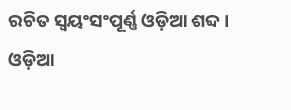ରଚିତ ସ୍ୱୟଂସଂପୂର୍ଣ୍ଣ ଓଡ଼ିଆ ଶବ୍ଦ। ଓଡ଼ିଆ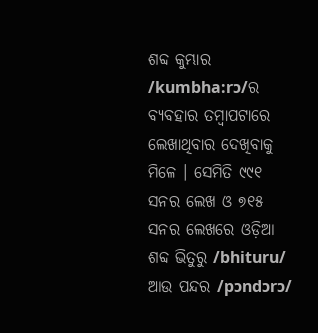ଶବ୍ଦ କୁମ୍ଭାର /kumbha:rɔ/ର ବ୍ୟବହାର ତମ୍ବାପଟାରେ ଲେଖାଥିବାର ଦେଖିବାକୁ ମିଳେ । ସେମିତି ୯୯୧ ସନର ଲେଖ ଓ ୭୧୫ ସନର ଲେଖରେ ଓଡ଼ିଆ ଶବ୍ଦ ଭିତୁରୁ /bhituru/ ଆଉ ପନ୍ଦର /pɔndɔrɔ/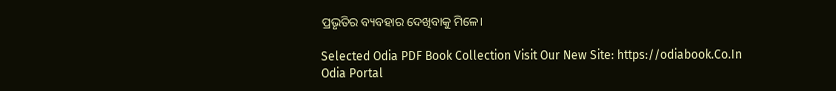ପ୍ରଭୃତିର ବ୍ୟବହାର ଦେଖିବାକୁ ମିଳେ।

Selected Odia PDF Book Collection Visit Our New Site: https://odiabook.Co.In
Odia Portal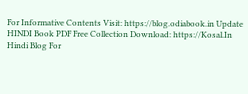For Informative Contents Visit: https://blog.odiabook.in Update
HINDI Book PDF Free Collection Download: https://Kosal.In
Hindi Blog For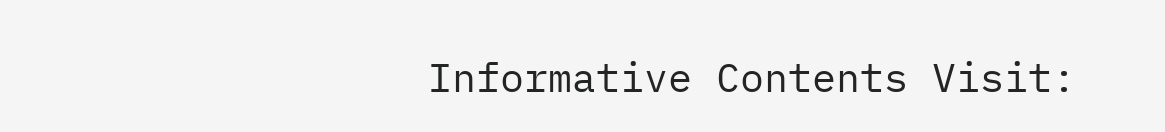Informative Contents Visit: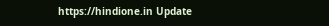https://hindione.in Update